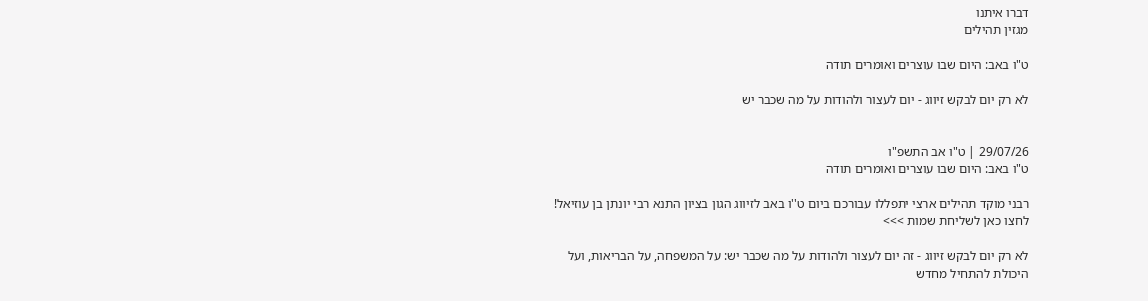דברו איתנו
מגזין תהילים

ט"ו באב: היום שבו עוצרים ואומרים תודה

לא רק יום לבקש זיווג - יום לעצור ולהודות על מה שכבר יש


29/07/26 | ט"ו אב התשפ"ו
ט"ו באב: היום שבו עוצרים ואומרים תודה

רבני מוקד תהילים ארצי יתפללו עבורכם ביום ט''ו באב לזיווג הגון בציון התנא רבי יונתן בן עוזיאל! לחצו כאן לשליחת שמות >>>

לא רק יום לבקש זיווג - זה יום לעצור ולהודות על מה שכבר יש: על המשפחה, על הבריאות, ועל היכולת להתחיל מחדש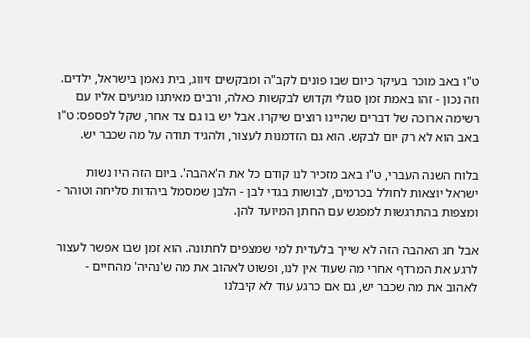ט"ו באב מוכר בעיקר כיום שבו פונים לקב"ה ומבקשים זיווג, בית נאמן בישראל, ילדים. וזה נכון - זהו באמת זמן סגולי וקדוש לבקשות כאלה, ורבים מאיתנו מגיעים אליו עם רשימה ארוכה של דברים שהיינו רוצים שיקרו. אבל יש בו גם צד אחר, שקל לפספס: ט"ו באב הוא לא רק יום לבקש. הוא גם הזדמנות לעצור, ולהגיד תודה על מה שכבר יש.

בלוח השנה העברי, ט"ו באב מזכיר לנו קודם כל את ה'אהבה'. ביום הזה היו נשות ישראל יוצאות לחולל בכרמים, לבושות בגדי לבן - הלבן שמסמל ביהדות סליחה וטוהר - ומצפות בהתרגשות למפגש עם החתן המיועד להן.

אבל חג האהבה הזה לא שייך בלעדית למי שמצפים לחתונה. הוא זמן שבו אפשר לעצור לרגע את המרדף אחרי מה שעוד אין לנו, ופשוט לאהוב את מה ש'נהיה' מהחיים - לאהוב את מה שכבר יש, גם אם כרגע עוד לא קיבלנו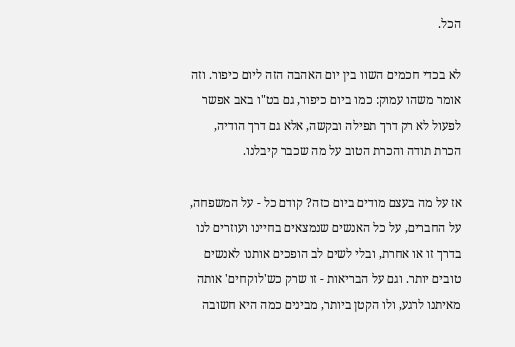הכל.

לא בכדי חכמים השוו בין יום האהבה הזה ליום כיפור. וזה אומר משהו עמוק: כמו ביום כיפור, גם בט"ו באב אפשר לפעול לא רק דרך תפילה ובקשה, אלא גם דרך הודיה, הכרת תודה והכרת הטוב על מה שכבר קיבלנו.

אז על מה בעצם מודים ביום כזה? קודם כל - על המשפחה, על החברים, על כל האנשים שנמצאים בחיינו ועוזרים לנו בדרך זו או אחרת, ובלי לשים לב הופכים אותנו לאנשים טובים יותר. וגם על הבריאות - זו שרק כש'לוקחים' אותה מאיתנו לרגע, ולו הקטן ביותר, מבינים כמה היא חשובה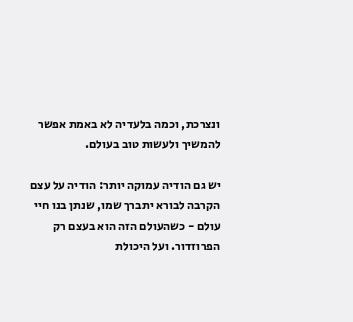ונצרכת, וכמה בלעדיה לא באמת אפשר להמשיך ולעשות טוב בעולם.

יש גם הודיה עמוקה יותר: הודיה על עצם הקרבה לבורא יתברך שמו, שנתן בנו חיי עולם - כשהעולם הזה הוא בעצם רק הפרוזדור. ועל היכולת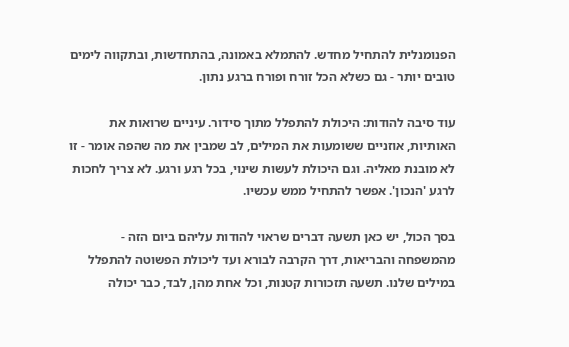הפנומנלית להתחיל מחדש. להתמלא באמונה, בהתחדשות, ובתקווה לימים טובים יותר - גם כשלא הכל זורח ופורח ברגע נתון.

עוד סיבה להודות: היכולת להתפלל מתוך סידור. עיניים שרואות את האותיות, אוזניים ששומעות את המילים, לב שמבין את מה שהפה אומר - זו לא מובנת מאליה. וגם היכולת לעשות שינוי, בכל רגע ורגע. לא צריך לחכות לרגע 'הנכון'. אפשר להתחיל ממש עכשיו.

בסך הכול, יש כאן תשעה דברים שראוי להודות עליהם ביום הזה - מהמשפחה והבריאות, דרך הקרבה לבורא ועד ליכולת הפשוטה להתפלל במילים שלנו. תשעה תזכורות קטנות, וכל אחת מהן, לבד, כבר יכולה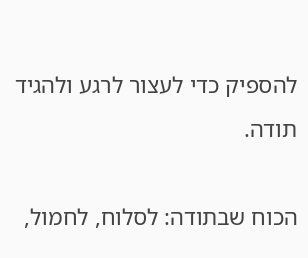להספיק כדי לעצור לרגע ולהגיד תודה.

הכוח שבתודה: לסלוח, לחמול,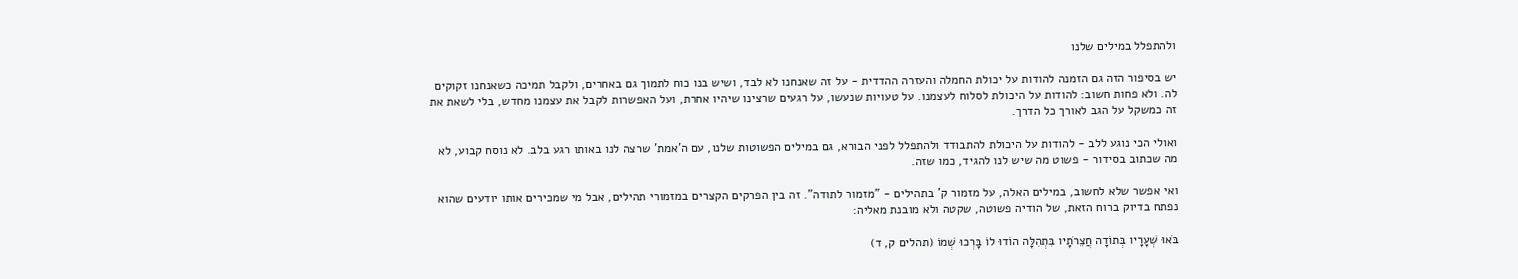ולהתפלל במילים שלנו

יש בסיפור הזה גם הזמנה להודות על יכולת החמלה והעזרה ההדדית - על זה שאנחנו לא לבד, ושיש בנו כוח לתמוך גם באחרים, ולקבל תמיכה כשאנחנו זקוקים לה. ולא פחות חשוב: להודות על היכולת לסלוח לעצמנו. על טעויות שנעשו, על רגעים שרצינו שיהיו אחרת, ועל האפשרות לקבל את עצמנו מחדש, בלי לשאת את זה כמשקל על הגב לאורך כל הדרך.

ואולי הכי נוגע ללב - להודות על היכולת להתבודד ולהתפלל לפני הבורא, גם במילים הפשוטות שלנו, עם ה'אמת' שרצה לנו באותו רגע בלב. לא נוסח קבוע, לא מה שכתוב בסידור - פשוט מה שיש לנו להגיד, כמו שזה.

ואי אפשר שלא לחשוב, במילים האלה, על מזמור ק' בתהילים - "מזמור לתודה". זה בין הפרקים הקצרים במזמורי תהילים, אבל מי שמכירים אותו יודעים שהוא נפתח בדיוק ברוח הזאת, של הודיה פשוטה, שקטה ולא מובנת מאליה:

בֹּאוּ שְׁעָרָיו בְּתוֹדָה חֲצֵרֹתָיו בִּתְהִלָּה הוֹדוּ לוֹ בָּרְכוּ שְׁמוֹ (תהלים ק, ד)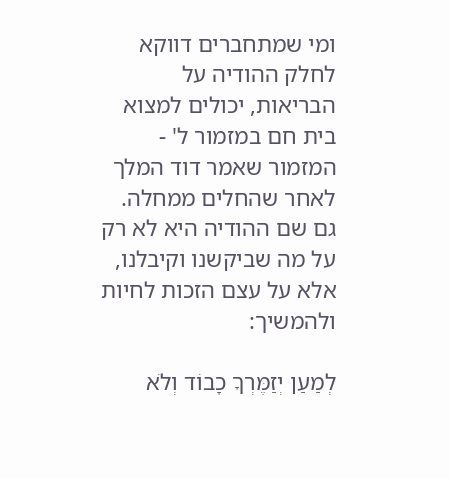ומי שמתחברים דווקא לחלק ההודיה על הבריאות, יכולים למצוא בית חם במזמור ל' - המזמור שאמר דוד המלך לאחר שהחלים ממחלה. גם שם ההודיה היא לא רק על מה שביקשנו וקיבלנו, אלא על עצם הזכות לחיות ולהמשיך:

לְמַעַן יְזַמֶּרְךָ כָבוֹד וְלֹא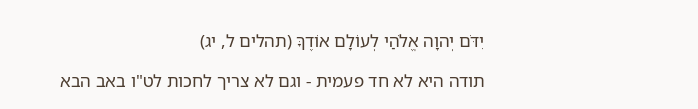יִדֹּם יְהוָה אֱלֹהַי לְעוֹלָם אוֹדֶךָּ (תהלים ל, יג)

תודה היא לא חד פעמית - וגם לא צריך לחכות לט"ו באב הבא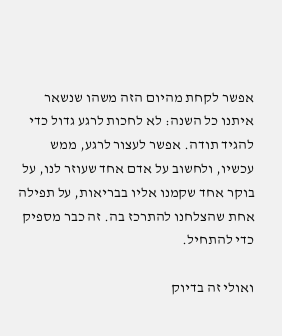אפשר לקחת מהיום הזה משהו שנשאר איתנו כל השנה: לא לחכות לרגע גדול כדי להגיד תודה. אפשר לעצור לרגע, ממש עכשיו, ולחשוב על אדם אחד שעוזר לנו, על בוקר אחד שקמנו אליו בבריאות, על תפילה אחת שהצלחנו להתרכז בה. זה כבר מספיק כדי להתחיל.

ואולי זה בדיוק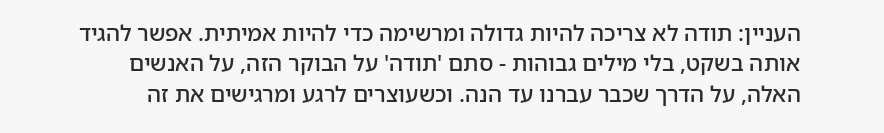העניין: תודה לא צריכה להיות גדולה ומרשימה כדי להיות אמיתית. אפשר להגיד אותה בשקט, בלי מילים גבוהות - סתם 'תודה' על הבוקר הזה, על האנשים האלה, על הדרך שכבר עברנו עד הנה. וכשעוצרים לרגע ומרגישים את זה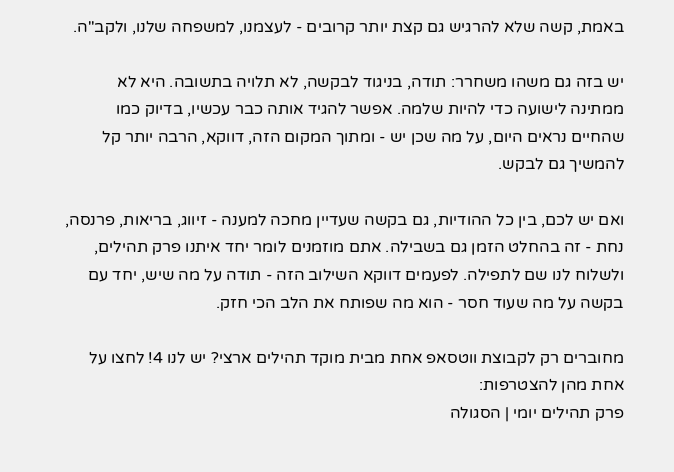באמת, קשה שלא להרגיש גם קצת יותר קרובים - לעצמנו, למשפחה שלנו, ולקב"ה.

יש בזה גם משהו משחרר: תודה, בניגוד לבקשה, לא תלויה בתשובה. היא לא ממתינה לישועה כדי להיות שלמה. אפשר להגיד אותה כבר עכשיו, בדיוק כמו שהחיים נראים היום, על מה שכן יש - ומתוך המקום הזה, דווקא, הרבה יותר קל להמשיך גם לבקש.

ואם יש לכם, בין כל ההודיות, גם בקשה שעדיין מחכה למענה - זיווג, בריאות, פרנסה, נחת - זה בהחלט הזמן גם בשבילה. אתם מוזמנים לומר יחד איתנו פרק תהילים, ולשלוח לנו שם לתפילה. לפעמים דווקא השילוב הזה - תודה על מה שיש, יחד עם בקשה על מה שעוד חסר - הוא מה שפותח את הלב הכי חזק.

מחוברים רק לקבוצת ווטסאפ אחת מבית מוקד תהילים ארצי? יש לנו 4! לחצו על אחת מהן להצטרפות:
פרק תהילים יומי | הסגולה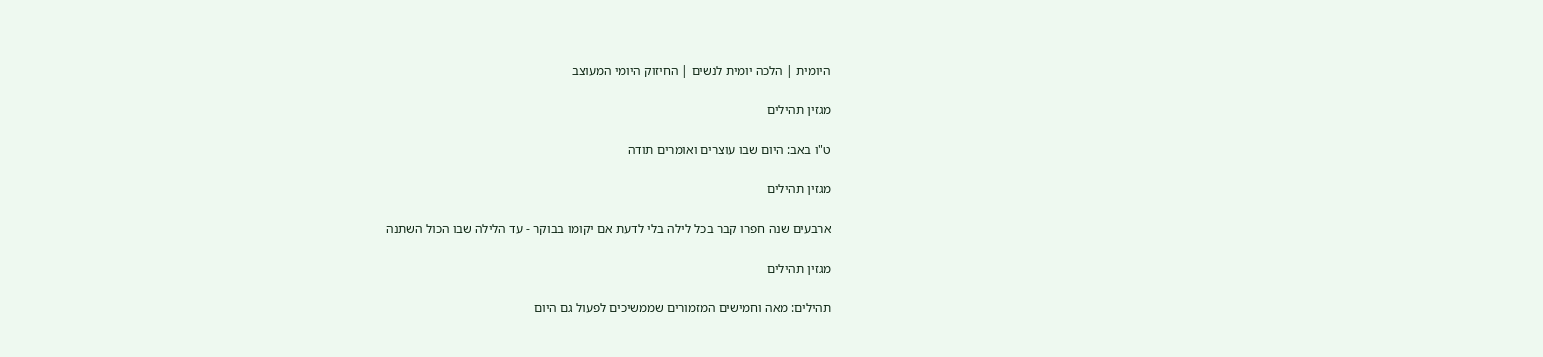היומית | הלכה יומית לנשים | החיזוק היומי המעוצב

מגזין תהילים

ט"ו באב: היום שבו עוצרים ואומרים תודה

מגזין תהילים

ארבעים שנה חפרו קבר בכל לילה בלי לדעת אם יקומו בבוקר - עד הלילה שבו הכול השתנה

מגזין תהילים

תהילים: מאה וחמישים המזמורים שממשיכים לפעול גם היום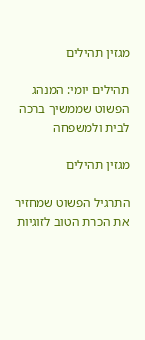מגזין תהילים

תהילים יומי: המנהג הפשוט שממשיך ברכה לבית ולמשפחה

מגזין תהילים

התרגיל הפשוט שמחזיר את הכרת הטוב לזוגיות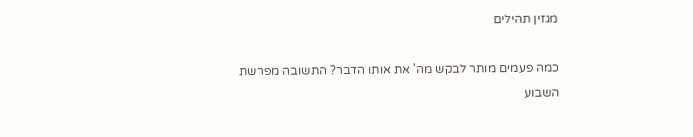מגזין תהילים

כמה פעמים מותר לבקש מה' את אותו הדבר? התשובה מפרשת השבוע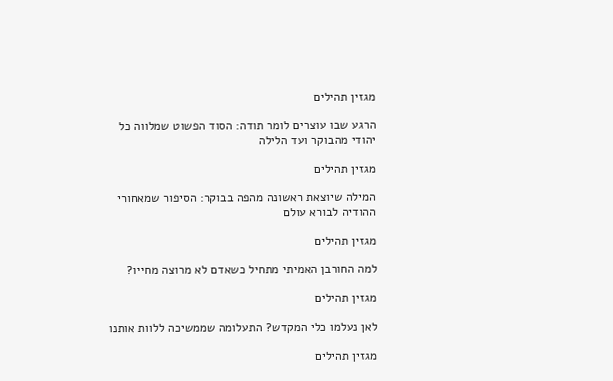מגזין תהילים

הרגע שבו עוצרים לומר תודה: הסוד הפשוט שמלווה כל יהודי מהבוקר ועד הלילה

מגזין תהילים

המילה שיוצאת ראשונה מהפה בבוקר: הסיפור שמאחורי ההודיה לבורא עולם

מגזין תהילים

למה החורבן האמיתי מתחיל כשאדם לא מרוצה מחייו?

מגזין תהילים

לאן נעלמו כלי המקדש? התעלומה שממשיכה ללוות אותנו

מגזין תהילים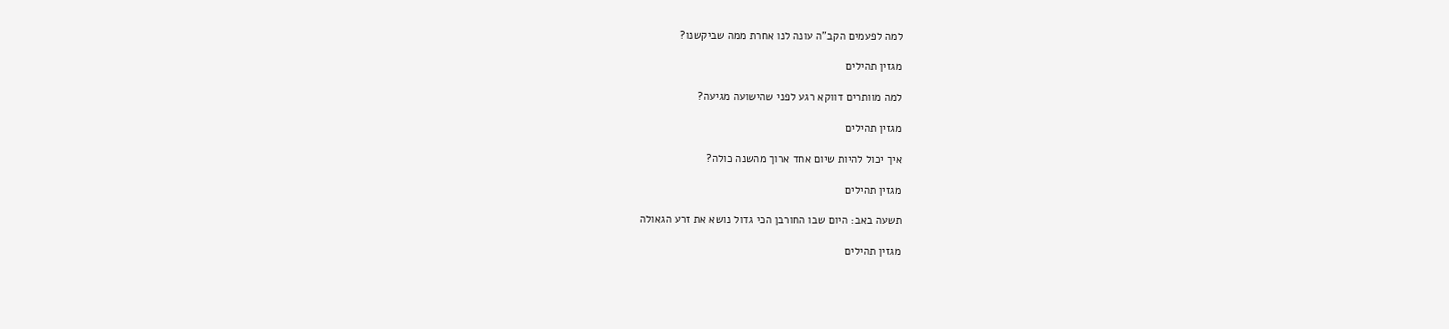למה לפעמים הקב"ה עונה לנו אחרת ממה שביקשנו?

מגזין תהילים

למה מוותרים דווקא רגע לפני שהישועה מגיעה?

מגזין תהילים

איך יכול להיות שיום אחד ארוך מהשנה כולה?

מגזין תהילים

תשעה באב: היום שבו החורבן הכי גדול נושא את זרע הגאולה

מגזין תהילים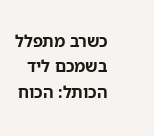כשרב מתפלל בשמכם ליד הכותל: הכוח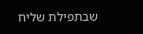שבתפילת שליח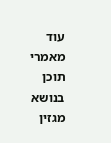עוד מאמרי תוכן בנושא מגזין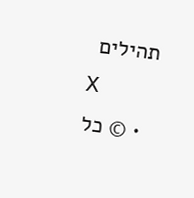תהילים
X
  • © כל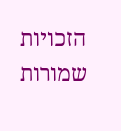הזכויות שמורות